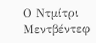Ο Ντμίτρι Μεντβέντεφ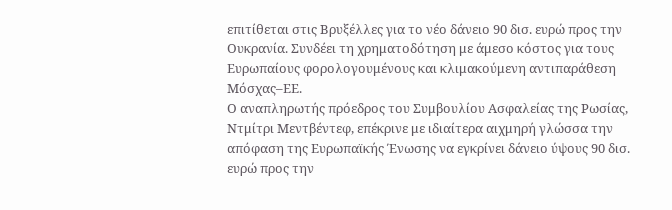επιτίθεται στις Βρυξέλλες για το νέο δάνειο 90 δισ. ευρώ προς την Ουκρανία. Συνδέει τη χρηματοδότηση με άμεσο κόστος για τους Ευρωπαίους φορολογουμένους και κλιμακούμενη αντιπαράθεση Μόσχας–ΕΕ.
Ο αναπληρωτής πρόεδρος του Συμβουλίου Ασφαλείας της Ρωσίας, Ντμίτρι Μεντβέντεφ, επέκρινε με ιδιαίτερα αιχμηρή γλώσσα την απόφαση της Ευρωπαϊκής Ένωσης να εγκρίνει δάνειο ύψους 90 δισ. ευρώ προς την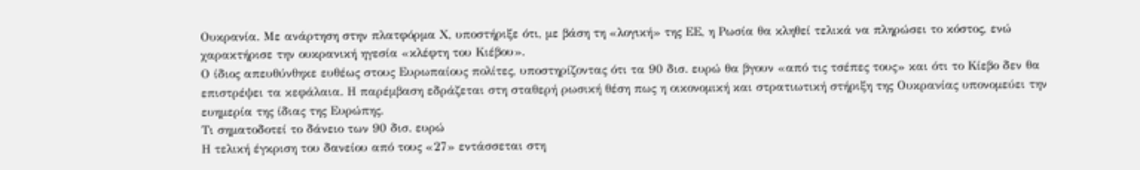Ουκρανία. Με ανάρτηση στην πλατφόρμα Χ, υποστήριξε ότι, με βάση τη «λογική» της ΕΕ, η Ρωσία θα κληθεί τελικά να πληρώσει το κόστος, ενώ χαρακτήρισε την ουκρανική ηγεσία «κλέφτη του Κιέβου».
Ο ίδιος απευθύνθηκε ευθέως στους Ευρωπαίους πολίτες, υποστηρίζοντας ότι τα 90 δισ. ευρώ θα βγουν «από τις τσέπες τους» και ότι το Κίεβο δεν θα επιστρέψει τα κεφάλαια. Η παρέμβαση εδράζεται στη σταθερή ρωσική θέση πως η οικονομική και στρατιωτική στήριξη της Ουκρανίας υπονομεύει την ευημερία της ίδιας της Ευρώπης.
Τι σηματοδοτεί το δάνειο των 90 δισ. ευρώ
Η τελική έγκριση του δανείου από τους «27» εντάσσεται στη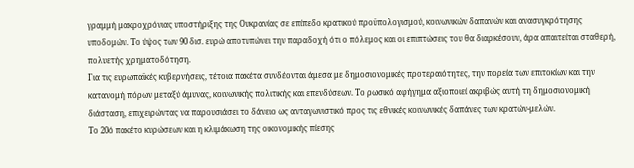γραμμή μακροχρόνιας υποστήριξης της Ουκρανίας σε επίπεδο κρατικού προϋπολογισμού, κοινωνικών δαπανών και ανασυγκρότησης υποδομών. Το ύψος των 90 δισ. ευρώ αποτυπώνει την παραδοχή ότι ο πόλεμος και οι επιπτώσεις του θα διαρκέσουν, άρα απαιτείται σταθερή, πολυετής χρηματοδότηση.
Για τις ευρωπαϊκές κυβερνήσεις, τέτοια πακέτα συνδέονται άμεσα με δημοσιονομικές προτεραιότητες, την πορεία των επιτοκίων και την κατανομή πόρων μεταξύ άμυνας, κοινωνικής πολιτικής και επενδύσεων. Το ρωσικό αφήγημα αξιοποιεί ακριβώς αυτή τη δημοσιονομική διάσταση, επιχειρώντας να παρουσιάσει το δάνειο ως ανταγωνιστικό προς τις εθνικές κοινωνικές δαπάνες των κρατών-μελών.
Το 20ό πακέτο κυρώσεων και η κλιμάκωση της οικονομικής πίεσης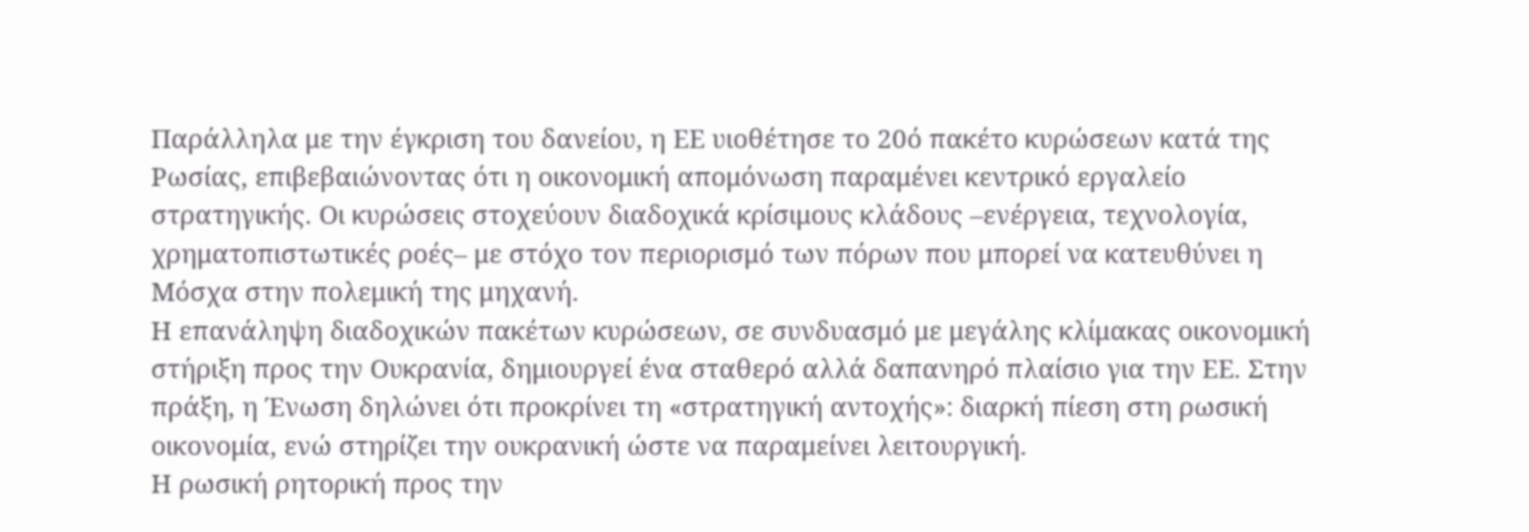Παράλληλα με την έγκριση του δανείου, η ΕΕ υιοθέτησε το 20ό πακέτο κυρώσεων κατά της Ρωσίας, επιβεβαιώνοντας ότι η οικονομική απομόνωση παραμένει κεντρικό εργαλείο στρατηγικής. Οι κυρώσεις στοχεύουν διαδοχικά κρίσιμους κλάδους –ενέργεια, τεχνολογία, χρηματοπιστωτικές ροές– με στόχο τον περιορισμό των πόρων που μπορεί να κατευθύνει η Μόσχα στην πολεμική της μηχανή.
Η επανάληψη διαδοχικών πακέτων κυρώσεων, σε συνδυασμό με μεγάλης κλίμακας οικονομική στήριξη προς την Ουκρανία, δημιουργεί ένα σταθερό αλλά δαπανηρό πλαίσιο για την ΕΕ. Στην πράξη, η Ένωση δηλώνει ότι προκρίνει τη «στρατηγική αντοχής»: διαρκή πίεση στη ρωσική οικονομία, ενώ στηρίζει την ουκρανική ώστε να παραμείνει λειτουργική.
Η ρωσική ρητορική προς την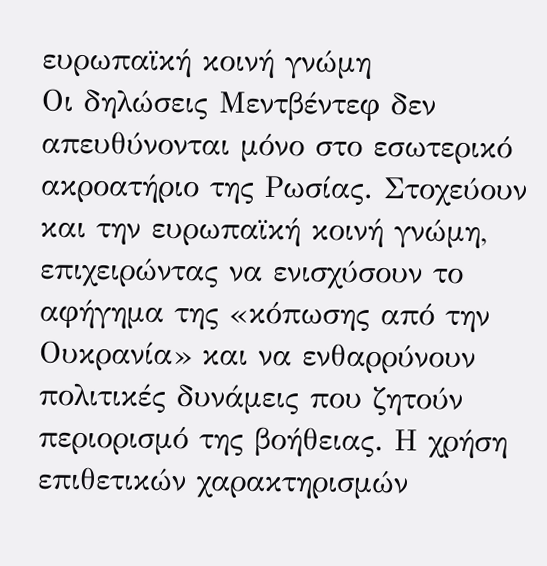ευρωπαϊκή κοινή γνώμη
Οι δηλώσεις Μεντβέντεφ δεν απευθύνονται μόνο στο εσωτερικό ακροατήριο της Ρωσίας. Στοχεύουν και την ευρωπαϊκή κοινή γνώμη, επιχειρώντας να ενισχύσουν το αφήγημα της «κόπωσης από την Ουκρανία» και να ενθαρρύνουν πολιτικές δυνάμεις που ζητούν περιορισμό της βοήθειας. Η χρήση επιθετικών χαρακτηρισμών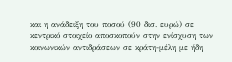και η ανάδειξη του ποσού (90 δισ. ευρώ) σε κεντρικό στοιχείο αποσκοπούν στην ενίσχυση των κοινωνικών αντιδράσεων σε κράτη-μέλη με ήδη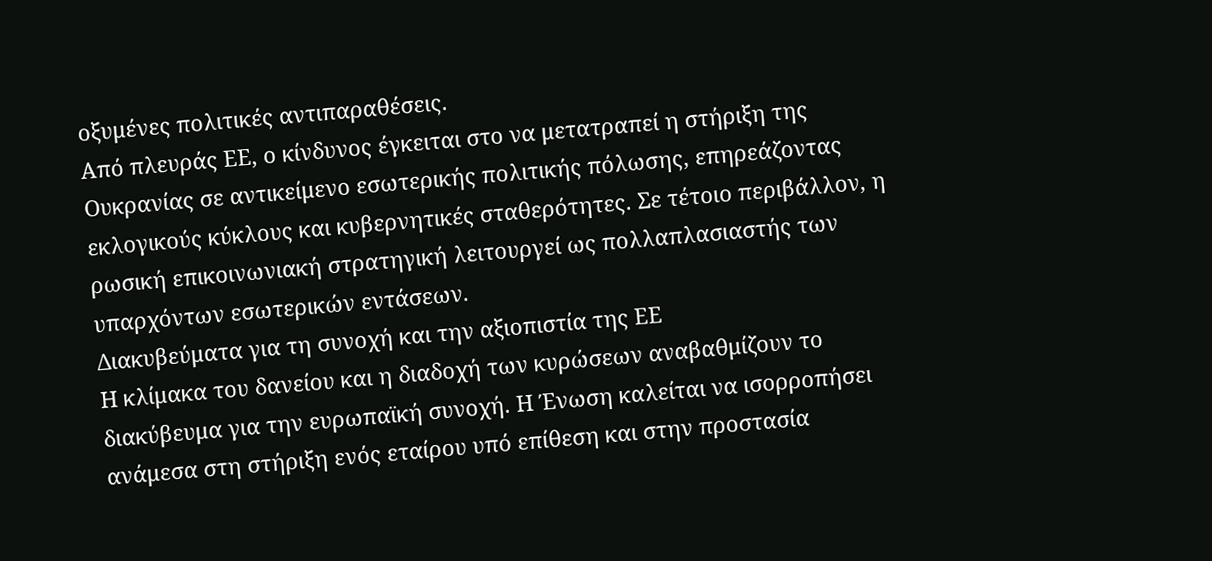οξυμένες πολιτικές αντιπαραθέσεις.
Από πλευράς ΕΕ, ο κίνδυνος έγκειται στο να μετατραπεί η στήριξη της Ουκρανίας σε αντικείμενο εσωτερικής πολιτικής πόλωσης, επηρεάζοντας εκλογικούς κύκλους και κυβερνητικές σταθερότητες. Σε τέτοιο περιβάλλον, η ρωσική επικοινωνιακή στρατηγική λειτουργεί ως πολλαπλασιαστής των υπαρχόντων εσωτερικών εντάσεων.
Διακυβεύματα για τη συνοχή και την αξιοπιστία της ΕΕ
Η κλίμακα του δανείου και η διαδοχή των κυρώσεων αναβαθμίζουν το διακύβευμα για την ευρωπαϊκή συνοχή. Η Ένωση καλείται να ισορροπήσει ανάμεσα στη στήριξη ενός εταίρου υπό επίθεση και στην προστασία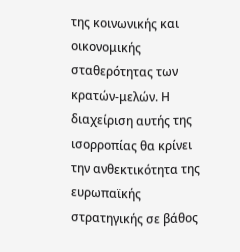της κοινωνικής και οικονομικής σταθερότητας των κρατών-μελών. Η διαχείριση αυτής της ισορροπίας θα κρίνει την ανθεκτικότητα της ευρωπαϊκής στρατηγικής σε βάθος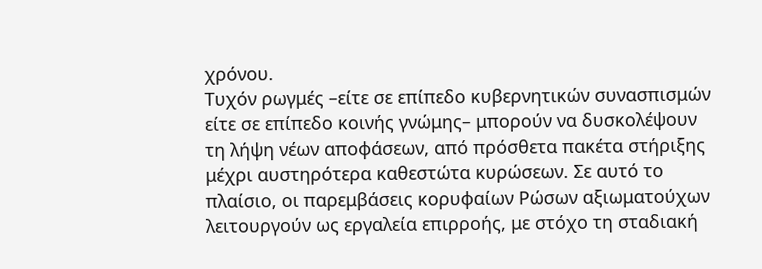χρόνου.
Τυχόν ρωγμές –είτε σε επίπεδο κυβερνητικών συνασπισμών είτε σε επίπεδο κοινής γνώμης– μπορούν να δυσκολέψουν τη λήψη νέων αποφάσεων, από πρόσθετα πακέτα στήριξης μέχρι αυστηρότερα καθεστώτα κυρώσεων. Σε αυτό το πλαίσιο, οι παρεμβάσεις κορυφαίων Ρώσων αξιωματούχων λειτουργούν ως εργαλεία επιρροής, με στόχο τη σταδιακή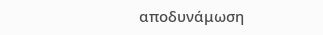αποδυνάμωση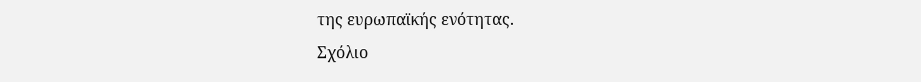της ευρωπαϊκής ενότητας.
Σχόλιο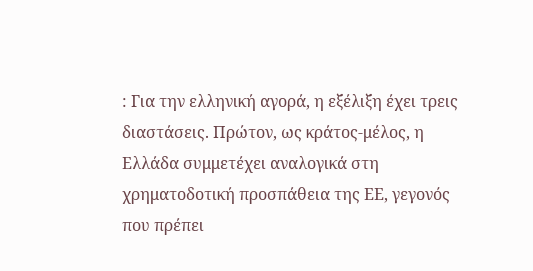: Για την ελληνική αγορά, η εξέλιξη έχει τρεις διαστάσεις. Πρώτον, ως κράτος-μέλος, η Ελλάδα συμμετέχει αναλογικά στη χρηματοδοτική προσπάθεια της ΕΕ, γεγονός που πρέπει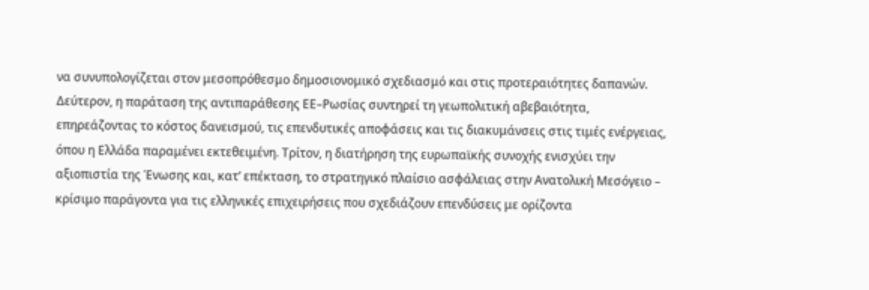να συνυπολογίζεται στον μεσοπρόθεσμο δημοσιονομικό σχεδιασμό και στις προτεραιότητες δαπανών. Δεύτερον, η παράταση της αντιπαράθεσης ΕΕ–Ρωσίας συντηρεί τη γεωπολιτική αβεβαιότητα, επηρεάζοντας το κόστος δανεισμού, τις επενδυτικές αποφάσεις και τις διακυμάνσεις στις τιμές ενέργειας, όπου η Ελλάδα παραμένει εκτεθειμένη. Τρίτον, η διατήρηση της ευρωπαϊκής συνοχής ενισχύει την αξιοπιστία της Ένωσης και, κατ’ επέκταση, το στρατηγικό πλαίσιο ασφάλειας στην Ανατολική Μεσόγειο – κρίσιμο παράγοντα για τις ελληνικές επιχειρήσεις που σχεδιάζουν επενδύσεις με ορίζοντα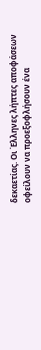δεκαετίας. Οι Έλληνες λήπτες αποφάσεων οφείλουν να προεξοφλήσουν ένα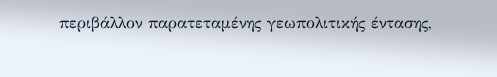περιβάλλον παρατεταμένης γεωπολιτικής έντασης,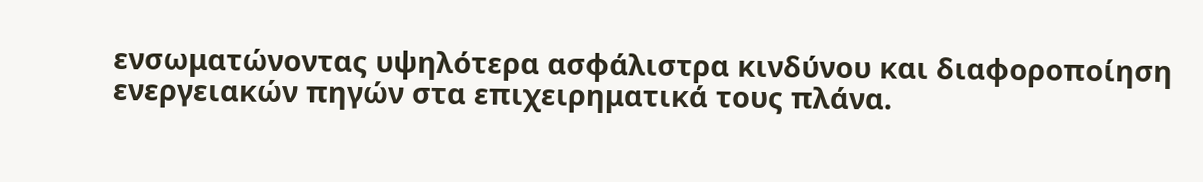ενσωματώνοντας υψηλότερα ασφάλιστρα κινδύνου και διαφοροποίηση ενεργειακών πηγών στα επιχειρηματικά τους πλάνα.